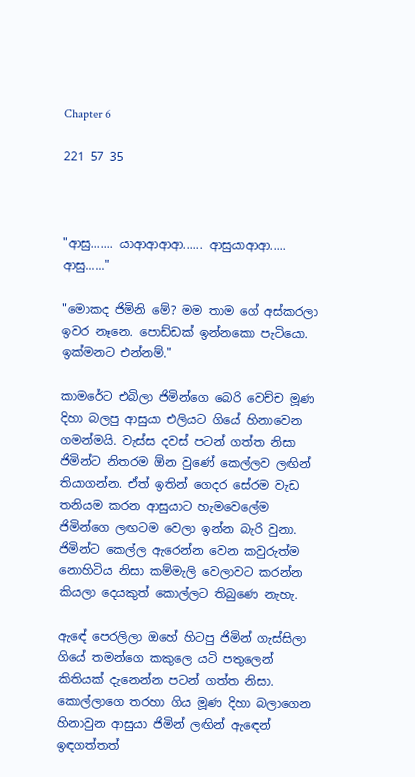Chapter 6

221 57 35



"ආසු....... යාආආආආ...... ආසුයාආආ..... ආසු......"

"මොකද ජිමිනි මේ? මම තාම ගේ අස්කරලා ඉවර නෑනෙ. පොඩ්ඩක් ඉන්නකො පැටියො. ඉක්මනට එන්නම්."

කාමරේට එබිලා ජිමින්ගෙ බෙරි වෙච්ච මූණ දිහා බලපු ආසුයා එලියට ගියේ හිනාවෙන ගමන්මයි. වැස්ස දවස් පටන් ගත්ත නිසා ජිමින්ට නිතරම ඕන වුණේ කෙල්ලව ලඟින් තියාගන්න. ඒත් ඉතින් ගෙදර සේරම වැඩ තනියම කරන ආසුයාට හැමවෙලේම ජිමින්ගෙ ලඟටම වෙලා ඉන්න බැරි වුනා. ජිමින්ට කෙල්ල ඇරෙන්න වෙන කවුරුත්ම නොහිටිය නිසා කම්මැලි වෙලාවට කරන්න කියලා දෙයකුත් කොල්ලට තිබුණෙ නැහැ.

ඇඳේ පෙරලිලා ඔහේ හිටපු ජිමින් ගැස්සිලා ගියේ තමන්ගෙ කකුලෙ යටි පතුලෙන් කිතියක් දැනෙන්න පටන් ගත්ත නිසා. කොල්ලාගෙ තරහා ගිය මූණ දිහා බලාගෙන හිනාවුන ආසුයා ජිමින් ලඟින් ඇඳෙන් ඉඳගත්තත්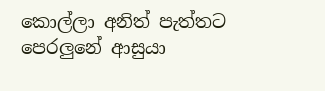කොල්ලා අනිත් පැත්තට පෙරලුනේ ආසුයා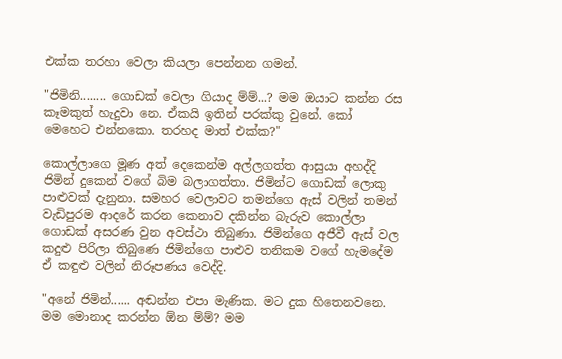එක්ක තරහා වෙලා කියලා පෙන්නන ගමන්.

"ජිමිනි........ ගොඩක් වෙලා ගියාද ම්ම්...? මම ඔයාට කන්න රස කෑමකුත් හැදුවා නෙ. ඒකයි ඉතින් පරක්කු වුනේ. කෝ මෙහෙට එන්නකො. තරහද මාත් එක්ක?"

කොල්ලාගෙ මූණ අත් දෙකෙන්ම අල්ලගත්ත ආසුයා අහද්දි ජිමින් දුකෙන් වගේ බිම බලාගත්තා. ජිමින්ට ගොඩක් ලොකු පාළුවක් දැනුනා. සමහර වෙලාවට තමන්ගෙ ඇස් වලින් තමන් වැඩිපුරම ආදරේ කරන කෙනාව දකින්න බැරුව කොල්ලා ගොඩක් අසරණ වුන අවස්ථා තිබුණා. ජිමින්ගෙ අජීවී ඇස් වල කදුළු පිරිලා තිබුණෙ ජිමින්ගෙ පාළුව තනිකම වගේ හැමදේම ඒ කඳුළු වලින් නිරූපණය වෙද්දි.

"අනේ ජිමින්...... අඬන්න එපා මැණික. මට දුක හිතෙනවනෙ. මම මොනාද කරන්න ඕන ම්ම්? මම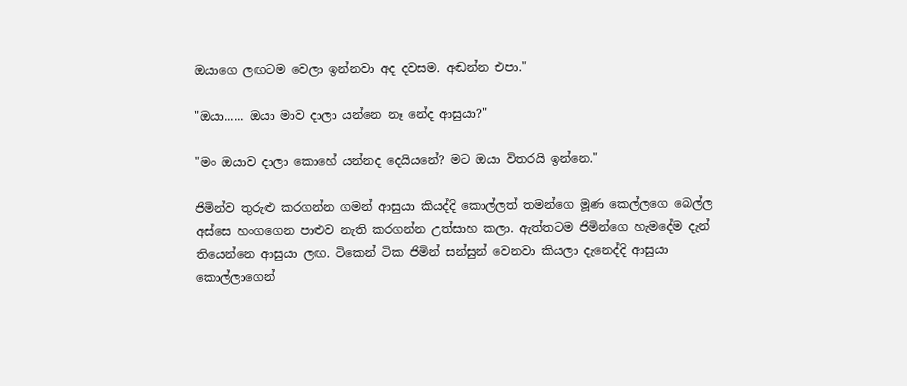ඔයාගෙ ලඟටම වෙලා ඉන්නවා අද දවසම. අඬන්න එපා."

"ඔයා...... ඔයා මාව දාලා යන්නෙ නෑ නේද ආසුයා?"

"මං ඔයාව දාලා කොහේ යන්නද දෙයියනේ? මට ඔයා විතරයි ඉන්නෙ."

ජිමින්ව තුරුළු කරගන්න ගමන් ආසුයා කියද්දි කොල්ලත් තමන්ගෙ මූණ කෙල්ලගෙ බෙල්ල අස්සෙ හංගගෙන පාළුව නැති කරගන්න උත්සාහ කලා. ඇත්තටම ජිමින්ගෙ හැමදේම දැන් තියෙන්නෙ ආසුයා ලඟ. ටිකෙන් ටික ජිමින් සන්සුන් වෙනවා කියලා දැනෙද්දි ආසුයා කොල්ලාගෙන්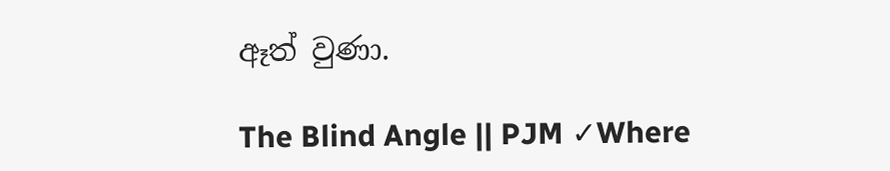ඈත් වුණා.

The Blind Angle || PJM ✓Where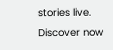stories live. Discover now